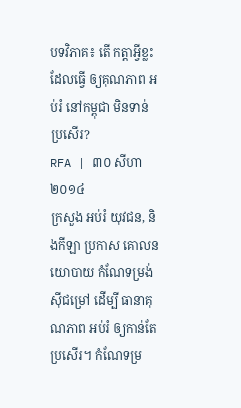បទវិភាគ៖ តើ កត្តាអ្វីខ្លះ ដែលធ្វើ ឲ្យគុណភាព អប់រំ នៅកម្ពុជា មិនទាន់ ប្រសើរ?
RFA | ៣០ សីហា ២០១៤
ក្រសួង អប់រំ យុវជន, និងកីឡា ប្រកាស គោលនយោបាយ កំណែទម្រង់ ស៊ីជម្រៅ ដើម្បី ធានាគុណភាព អប់រំ ឲ្យកាន់តែ ប្រសើរ។ កំណែទម្រ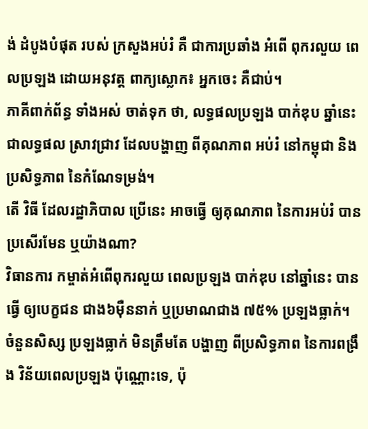ង់ ដំបូងបំផុត របស់ ក្រសួងអប់រំ គឺ ជាការប្រឆាំង អំពើ ពុករលួយ ពេលប្រឡង ដោយអនុវត្ត ពាក្យស្លោក៖ អ្នកចេះ គឺជាប់។
ភាគីពាក់ព័ន្ធ ទាំងអស់ ចាត់ទុក ថា, លទ្ធផលប្រឡង បាក់ឌុប ឆ្នាំនេះ ជាលទ្ធផល ស្រាវជ្រាវ ដែលបង្ហាញ ពីគុណភាព អប់រំ នៅកម្ពុជា និងប្រសិទ្ធភាព នៃកំណែទម្រង់។
តើ វិធី ដែលរដ្ឋាភិបាល ប្រើនេះ អាចធ្វើ ឲ្យគុណភាព នៃការអប់រំ បានប្រសើរមែន ឬយ៉ាងណា?
វិធានការ កម្ចាត់អំពើពុករលួយ ពេលប្រឡង បាក់ឌុប នៅឆ្នាំនេះ បានធ្វើ ឲ្យបេក្ខជន ជាង៦ម៉ឺននាក់ ឬប្រមាណជាង ៧៥% ប្រឡងធ្លាក់។ ចំនួនសិស្ស ប្រឡងធ្លាក់ មិនត្រឹមតែ បង្ហាញ ពីប្រសិទ្ធភាព នៃការពង្រឹង វិន័យពេលប្រឡង ប៉ុណ្ណោះទេ, ប៉ុ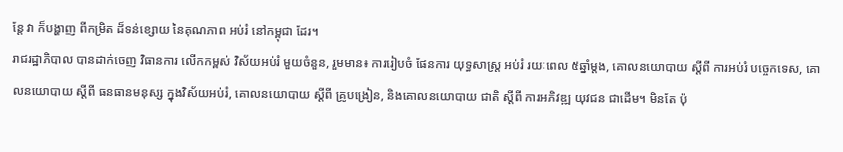ន្តែ វា ក៏បង្ហាញ ពីកម្រិត ដ៏ទន់ខ្សោយ នៃគុណភាព អប់រំ នៅកម្ពុជា ដែរ។
រាជរដ្ឋាភិបាល បានដាក់ចេញ វិធានការ លើកកម្ពស់ វិស័យអប់រំ មួយចំនួន, រួមមាន៖ ការរៀបចំ ផែនការ យុទ្ធសាស្ត្រ អប់រំ រយៈពេល ៥ឆ្នាំម្តង, គោលនយោបាយ ស្ដីពី ការអប់រំ បច្ចេកទេស, គោលនយោបាយ ស្ដីពី ធនធានមនុស្ស ក្នុងវិស័យអប់រំ, គោលនយោបាយ ស្ដីពី គ្រូបង្រៀន, និងគោលនយោបាយ ជាតិ ស្ដីពី ការអភិវឌ្ឍ យុវជន ជាដើម។ មិនតែ ប៉ុ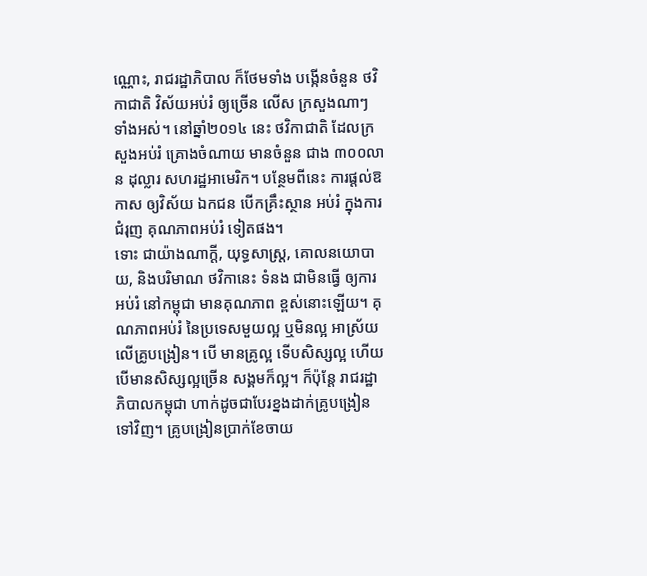ណ្ណោះ, រាជរដ្ឋាភិបាល ក៏ថែមទាំង បង្កើនចំនួន ថវិកាជាតិ វិស័យអប់រំ ឲ្យច្រើន លើស ក្រសួងណាៗ ទាំងអស់។ នៅឆ្នាំ២០១៤ នេះ ថវិកាជាតិ ដែលក្រសួងអប់រំ គ្រោងចំណាយ មានចំនួន ជាង ៣០០លាន ដុល្លារ សហរដ្ឋអាមេរិក។ បន្ថែមពីនេះ ការផ្តល់ឱកាស ឲ្យវិស័យ ឯកជន បើកគ្រឹះស្ថាន អប់រំ ក្នុងការជំរុញ គុណភាពអប់រំ ទៀតផង។
ទោះ ជាយ៉ាងណាក្តី, យុទ្ធសាស្ត្រ, គោលនយោបាយ, និងបរិមាណ ថវិកានេះ ទំនង ជាមិនធ្វើ ឲ្យការអប់រំ នៅកម្ពុជា មានគុណភាព ខ្ពស់នោះឡើយ។ គុណភាពអប់រំ នៃប្រទេសមួយល្អ ឬមិនល្អ អាស្រ័យលើគ្រូបង្រៀន។ បើ មានគ្រូល្អ ទើបសិស្សល្អ ហើយបើមានសិស្សល្អច្រើន សង្គមក៏ល្អ។ ក៏ប៉ុន្តែ រាជរដ្ឋាភិបាលកម្ពុជា ហាក់ដូចជាបែរខ្នងដាក់គ្រូបង្រៀនទៅវិញ។ គ្រូបង្រៀនប្រាក់ខែចាយ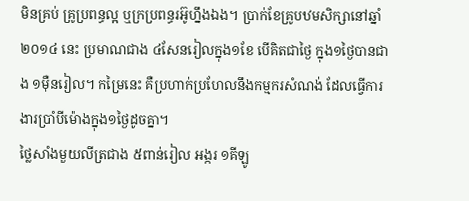មិនគ្រប់ គ្រូប្រពន្ធល្អ ឬក្រប្រពន្ធរអ៊ូហ្នឹងឯង។ ប្រាក់ខែគ្រូបឋមសិក្សានៅឆ្នាំ២០១៤ នេះ ប្រមាណជាង ៤សែនរៀលក្នុង១ខែ បើគិតជាថ្ងៃ ក្នុង១ថ្ងៃបានជាង ១ម៉ឺនរៀល។ កម្រៃនេះ គឺប្រហាក់ប្រហែលនឹងកម្មករសំណង់ ដែលធ្វើការងារប្រាំបីម៉ោងក្នុង១ថ្ងៃដូចគ្នា។
ថ្លៃសាំងមួយលីត្រជាង ៥ពាន់រៀល អង្ករ ១គីឡូ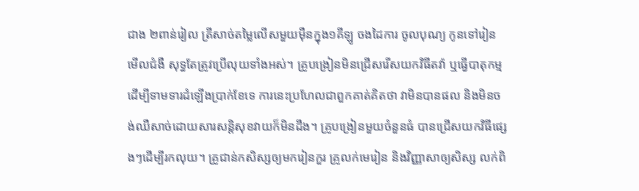ជាង ២ពាន់រៀល ត្រីសាច់តម្លៃលើសមួយម៉ឺនក្នុង១គីឡូ ចងដៃការ ចូលបុណ្យ កូនទៅរៀន មើលជំងឺ សុទ្ធតែត្រូវប្រើលុយទាំងអស់។ គ្រូបង្រៀនមិនជ្រើសរើសយកវិធីតវ៉ា ឬធ្វើបាតុកម្ម ដើម្បីទាមទារដំឡើងប្រាក់ខែទេ ការនេះប្រហែលជាពួកគាត់គិតថា វាមិនបានផល និងមិនចង់ឈឺសាច់ដោយសារសន្តិសុខវាយក៏មិនដឹង។ គ្រូបង្រៀនមួយចំនួនធំ បានជ្រើសយកវិធីផ្សេងៗដើម្បីរកលុយ។ គ្រូជាន់កសិស្សឲ្យមករៀនកួរ គ្រូលក់មេរៀន និងវិញ្ញាសាឲ្យសិស្ស លក់ពិ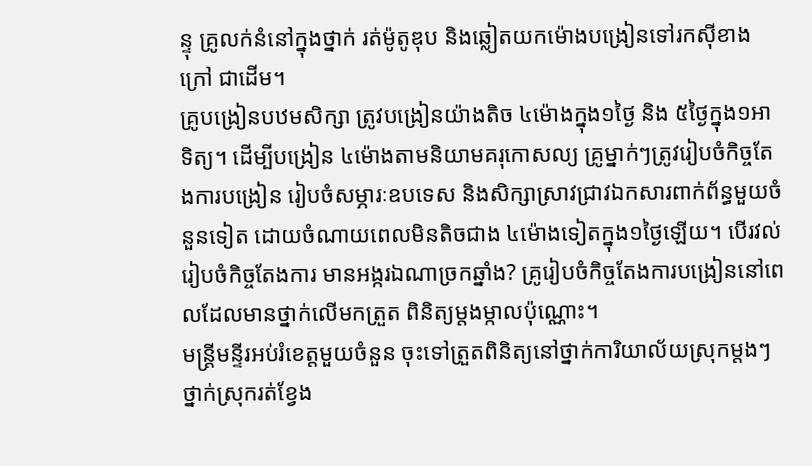ន្ទុ គ្រូលក់នំនៅក្នុងថ្នាក់ រត់ម៉ូតូឌុប និងឆ្លៀតយកម៉ោងបង្រៀនទៅរកស៊ីខាងក្រៅ ជាដើម។
គ្រូបង្រៀនបឋមសិក្សា ត្រូវបង្រៀនយ៉ាងតិច ៤ម៉ោងក្នុង១ថ្ងៃ និង ៥ថ្ងៃក្នុង១អាទិត្យ។ ដើម្បីបង្រៀន ៤ម៉ោងតាមនិយាមគរុកោសល្យ គ្រូម្នាក់ៗត្រូវរៀបចំកិច្ចតែងការបង្រៀន រៀបចំសម្ភារៈឧបទេស និងសិក្សាស្រាវជ្រាវឯកសារពាក់ព័ន្ធមួយចំនួនទៀត ដោយចំណាយពេលមិនតិចជាង ៤ម៉ោងទៀតក្នុង១ថ្ងៃឡើយ។ បើរវល់រៀបចំកិច្ចតែងការ មានអង្ករឯណាច្រកឆ្នាំង? គ្រូរៀបចំកិច្ចតែងការបង្រៀននៅពេលដែលមានថ្នាក់លើមកត្រួត ពិនិត្យម្តងម្កាលប៉ុណ្ណោះ។
មន្ត្រីមន្ទីរអប់រំខេត្តមួយចំនួន ចុះទៅត្រួតពិនិត្យនៅថ្នាក់ការិយាល័យស្រុកម្តងៗ ថ្នាក់ស្រុករត់ខ្វែង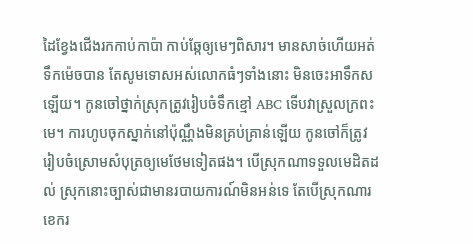ដៃខ្វែងជើងរកកាប់កាប៉ា កាប់ឆ្កែឲ្យមេៗពិសារ។ មានសាច់ហើយអត់ទឹកម៉េចបាន តែសូមទោសអស់លោកធំៗទាំងនោះ មិនចេះអាទឹកសឡើយ។ កូនចៅថ្នាក់ស្រុកត្រូវរៀបចំទឹកខ្មៅ ABC ទើបវាស្រួលក្រពះមេ។ ការហូបចុកស្នាក់នៅប៉ុណ្ណឹងមិនគ្រប់គ្រាន់ឡើយ កូនចៅក៏ត្រូវរៀបចំស្រោមសំបុត្រឲ្យមេថែមទៀតផង។ បើស្រុកណាទទួលមេដិតដល់ ស្រុកនោះច្បាស់ជាមានរបាយការណ៍មិនអន់ទេ តែបើស្រុកណារខេករ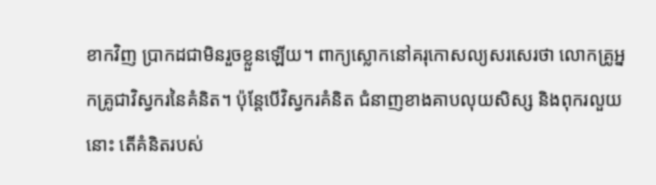ខាកវិញ ប្រាកដជាមិនរួចខ្លួនឡើយ។ ពាក្យស្លោកនៅគរុកោសល្យសរសេរថា លោកគ្រូអ្នកគ្រូជាវិស្វករនៃគំនិត។ ប៉ុន្តែបើវិស្វករគំនិត ជំនាញខាងគាបលុយសិស្ស និងពុករលួយនោះ តើគំនិតរបស់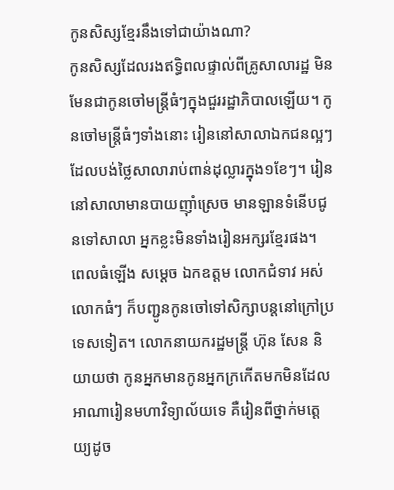កូនសិស្សខ្មែរនឹងទៅជាយ៉ាងណា?
កូនសិស្សដែលរងឥទ្ធិពលផ្ទាល់ពីគ្រូសាលារដ្ឋ មិនមែនជាកូនចៅមន្ត្រីធំៗក្នុងជួររដ្ឋាភិបាលឡើយ។ កូនចៅមន្ត្រីធំៗទាំងនោះ រៀននៅសាលាឯកជនល្អៗដែលបង់ថ្លៃសាលារាប់ពាន់ដុល្លារក្នុង១ខែៗ។ រៀននៅសាលាមានបាយញ៉ាំស្រេច មានឡានទំនើបជូនទៅសាលា អ្នកខ្លះមិនទាំងរៀនអក្សរខ្មែរផង។ ពេលធំឡើង សម្ដេច ឯកឧត្តម លោកជំទាវ អស់លោកធំៗ ក៏បញ្ជូនកូនចៅទៅសិក្សាបន្តនៅក្រៅប្រទេសទៀត។ លោកនាយករដ្ឋមន្ត្រី ហ៊ុន សែន និយាយថា កូនអ្នកមានកូនអ្នកក្រកើតមកមិនដែលអាណារៀនមហាវិទ្យាល័យទេ គឺរៀនពីថ្នាក់មត្តេយ្យដូច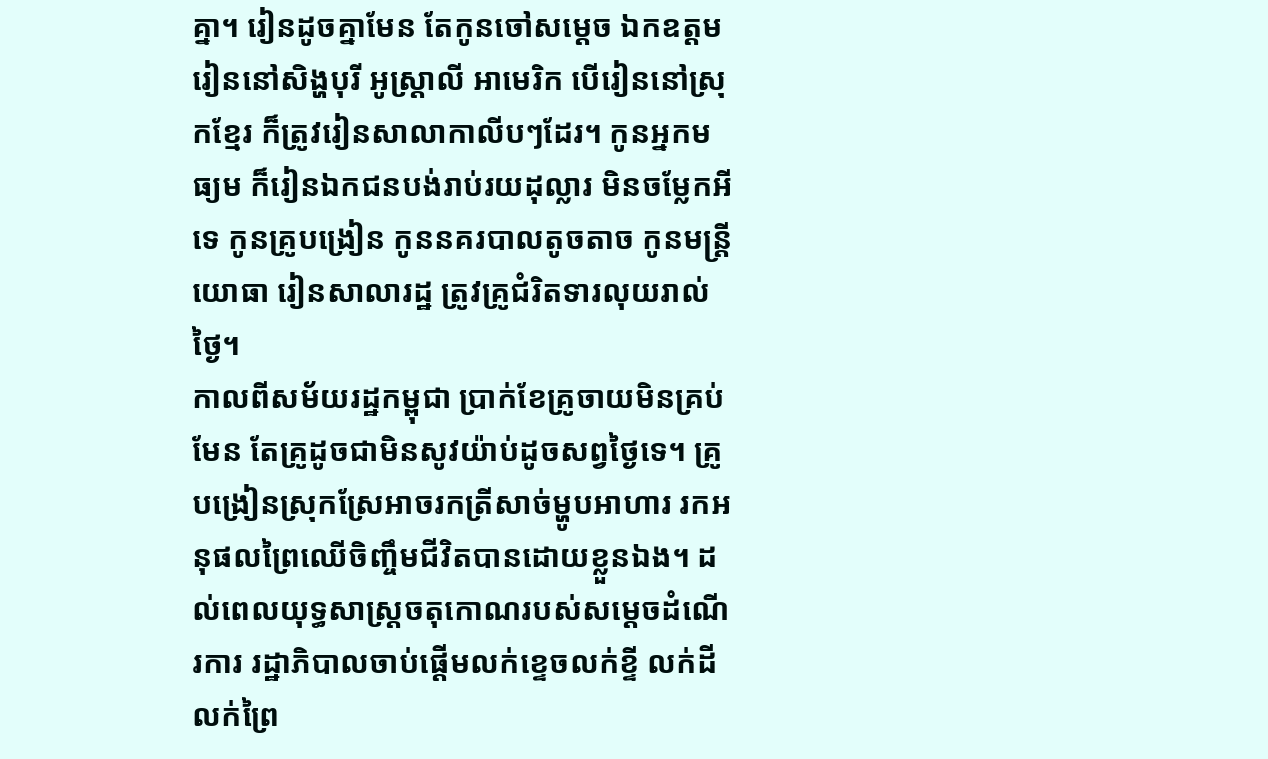គ្នា។ រៀនដូចគ្នាមែន តែកូនចៅសម្ដេច ឯកឧត្តម រៀននៅសិង្ហបុរី អូស្ត្រាលី អាមេរិក បើរៀននៅស្រុកខ្មែរ ក៏ត្រូវរៀនសាលាកាលីបៗដែរ។ កូនអ្នកមធ្យម ក៏រៀនឯកជនបង់រាប់រយដុល្លារ មិនចម្លែកអីទេ កូនគ្រូបង្រៀន កូននគរបាលតូចតាច កូនមន្ត្រីយោធា រៀនសាលារដ្ឋ ត្រូវគ្រូជំរិតទារលុយរាល់ថ្ងៃ។
កាលពីសម័យរដ្ឋកម្ពុជា ប្រាក់ខែគ្រូចាយមិនគ្រប់មែន តែគ្រូដូចជាមិនសូវយ៉ាប់ដូចសព្វថ្ងៃទេ។ គ្រូបង្រៀនស្រុកស្រែអាចរកត្រីសាច់ម្ហូបអាហារ រកអនុផលព្រៃឈើចិញ្ចឹមជីវិតបានដោយខ្លួនឯង។ ដល់ពេលយុទ្ធសាស្ត្រចតុកោណរបស់សម្ដេចដំណើរការ រដ្ឋាភិបាលចាប់ផ្ដើមលក់ខ្ទេចលក់ខ្ទី លក់ដីលក់ព្រៃ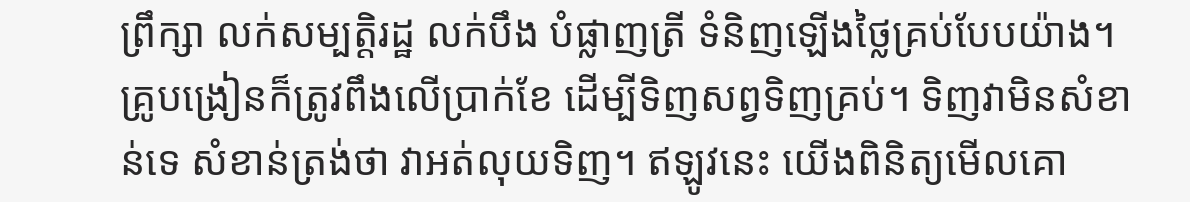ព្រឹក្សា លក់សម្បត្តិរដ្ឋ លក់បឹង បំផ្លាញត្រី ទំនិញឡើងថ្លៃគ្រប់បែបយ៉ាង។ គ្រូបង្រៀនក៏ត្រូវពឹងលើប្រាក់ខែ ដើម្បីទិញសព្វទិញគ្រប់។ ទិញវាមិនសំខាន់ទេ សំខាន់ត្រង់ថា វាអត់លុយទិញ។ ឥឡូវនេះ យើងពិនិត្យមើលគោ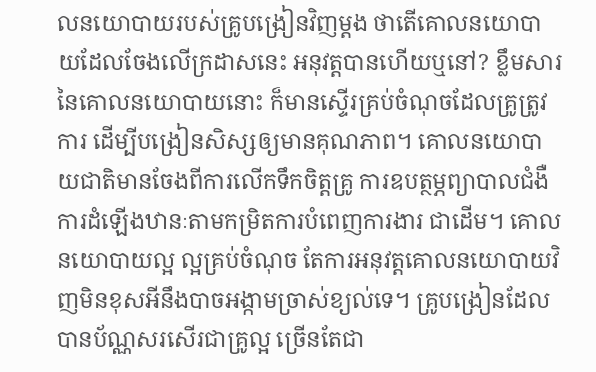លនយោបាយរបស់គ្រូបង្រៀនវិញម្តង ថាតើគោលនយោបាយដែលចែងលើក្រដាសនេះ អនុវត្តបានហើយឬនៅ? ខ្លឹមសារនៃគោលនយោបាយនោះ ក៏មានស្ទើរគ្រប់ចំណុចដែលគ្រូត្រូវការ ដើម្បីបង្រៀនសិស្សឲ្យមានគុណភាព។ គោលនយោបាយជាតិមានចែងពីការលើកទឹកចិត្តគ្រូ ការឧបត្ថម្ភព្យាបាលជំងឺ ការដំឡើងឋានៈតាមកម្រិតការបំពេញការងារ ជាដើម។ គោលនយោបាយល្អ ល្អគ្រប់ចំណុច តែការអនុវត្តគោលនយោបាយវិញមិនខុសអីនឹងបាចអង្កាមច្រាស់ខ្យល់ទេ។ គ្រូបង្រៀនដែលបានប័ណ្ណសរសើរជាគ្រូល្អ ច្រើនតែជា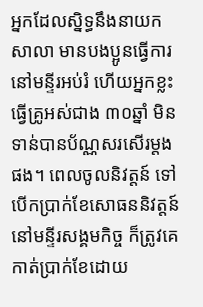អ្នកដែលស្និទ្ធនឹងនាយកសាលា មានបងប្អូនធ្វើការនៅមន្ទីរអប់រំ ហើយអ្នកខ្លះធ្វើគ្រូអស់ជាង ៣០ឆ្នាំ មិនទាន់បានប័ណ្ណសរសើរម្តងផង។ ពេលចូលនិវត្តន៍ ទៅបើកប្រាក់ខែសោធននិវត្តន៍នៅមន្ទីរសង្គមកិច្ច ក៏ត្រូវគេកាត់ប្រាក់ខែដោយ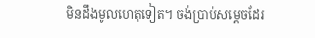មិនដឹងមូលហេតុទៀត។ ចង់ប្រាប់សម្ដេចដែរ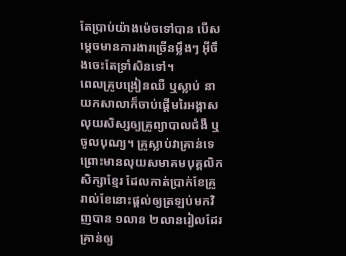តែប្រាប់យ៉ាងម៉េចទៅបាន បើសម្ដេចមានការងារច្រើនម្លឹងៗ អ៊ីចឹងចេះតែទ្រាំសិនទៅ។
ពេលគ្រូបង្រៀនឈឺ ឬស្លាប់ នាយកសាលាក៏ចាប់ផ្ដើមរៃអង្គាសលុយសិស្សឲ្យគ្រូព្យាបាលជំងឺ ឬចូលបុណ្យ។ គ្រូស្លាប់វាគ្រាន់ទេ ព្រោះមានលុយសមាគមបុគ្គលិកសិក្សាខ្មែរ ដែលកាត់ប្រាក់ខែគ្រូរាល់ខែនោះផ្តល់ឲ្យត្រឡប់មកវិញបាន ១លាន ២លានរៀលដែរ គ្រាន់ឲ្យ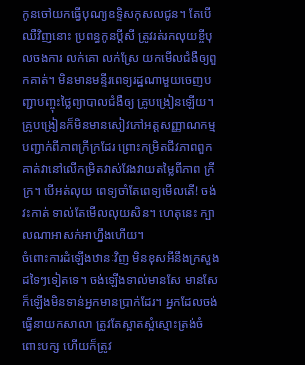កូនចៅយកធ្វើបុណ្យឧទ្ទិសកុសលជូន។ តែបើឈឺវិញនោះ ប្រពន្ធកូនប្ដីសី ត្រូវរត់រកលុយខ្ចីបុលចងការ លក់គោ លក់ស្រែ យកមើលជំងឺឲ្យពួកគាត់។ មិនមានមន្ទីរពេទ្យរដ្ឋណាមួយចេញបញ្ជាបញ្ចុះថ្លៃព្យាបាលជំងឺឲ្យ គ្រូបង្រៀនឡើយ។ គ្រូបង្រៀនក៏មិនមានសៀវភៅអត្តសញ្ញាណកម្មបញ្ជាក់ពីភាពក្រីក្រដែរ ព្រោះកម្រិតជីវភាពពួកគាត់វានៅលើកម្រិតវាស់វែងវាយតម្លៃពីភាព ក្រីក្រ។ បើអត់លុយ ពេទ្យចាំតែពេទ្យមើលតើ! ចង់វះកាត់ ទាល់តែមើលលុយសិន។ ហេតុនេះ ក្បាលណាអាសក់អាហ្នឹងហើយ។
ចំពោះការដំឡើងឋានៈវិញ មិនខុសអីនឹងក្រសួងដទៃៗទៀតទេ។ ចង់ឡើងទាល់មានសែ មានសែក៏ឡើងមិនទាន់អ្នកមានប្រាក់ដែរ។ អ្នកដែលចង់ធ្វើនាយកសាលា ត្រូវតែស្អាតស្អំស្មោះត្រង់ចំពោះបក្ស ហើយក៏ត្រូវ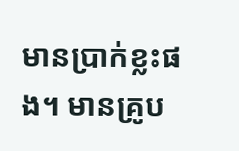មានប្រាក់ខ្លះផង។ មានគ្រូប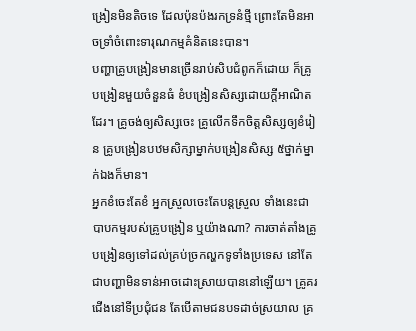ង្រៀនមិនតិចទេ ដែលប៉ុនប៉ងរកទ្រនំថ្មី ព្រោះតែមិនអាចទ្រាំចំពោះទារុណកម្មគំនិតនេះបាន។
បញ្ហាគ្រូបង្រៀនមានច្រើនរាប់សិបជំពូកក៏ដោយ ក៏គ្រូបង្រៀនមួយចំនួនធំ ខំបង្រៀនសិស្សដោយក្តីអាណិតដែរ។ គ្រូចង់ឲ្យសិស្សចេះ គ្រូលើកទឹកចិត្តសិស្សឲ្យខំរៀន គ្រូបង្រៀនបឋមសិក្សាម្នាក់បង្រៀនសិស្ស ៥ថ្នាក់ម្នាក់ឯងក៏មាន។
អ្នកខំចេះតែខំ អ្នកស្រួលចេះតែបន្តស្រួល ទាំងនេះជាបាបកម្មរបស់គ្រូបង្រៀន ឬយ៉ាងណា? ការចាត់តាំងគ្រូបង្រៀនឲ្យទៅដល់គ្រប់ច្រកល្ហកទូទាំងប្រទេស នៅតែជាបញ្ហាមិនទាន់អាចដោះស្រាយបាននៅឡើយ។ គ្រូគរជើងនៅទីប្រជុំជន តែបើតាមជនបទដាច់ស្រយាល គ្រ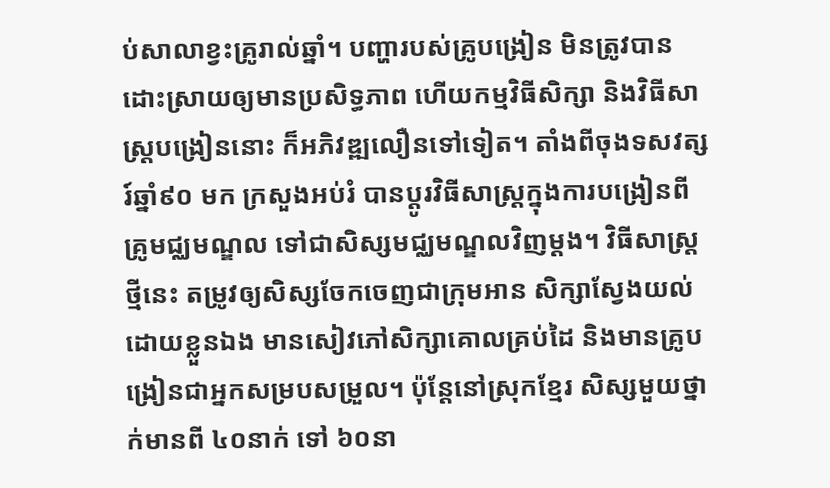ប់សាលាខ្វះគ្រូរាល់ឆ្នាំ។ បញ្ហារបស់គ្រូបង្រៀន មិនត្រូវបានដោះស្រាយឲ្យមានប្រសិទ្ធភាព ហើយកម្មវិធីសិក្សា និងវិធីសាស្ត្របង្រៀននោះ ក៏អភិវឌ្ឍលឿនទៅទៀត។ តាំងពីចុងទសវត្សរ៍ឆ្នាំ៩០ មក ក្រសួងអប់រំ បានប្ដូរវិធីសាស្ត្រក្នុងការបង្រៀនពីគ្រូមជ្ឈមណ្ឌល ទៅជាសិស្សមជ្ឈមណ្ឌលវិញម្តង។ វិធីសាស្ត្រថ្មីនេះ តម្រូវឲ្យសិស្សចែកចេញជាក្រុមអាន សិក្សាស្វែងយល់ដោយខ្លួនឯង មានសៀវភៅសិក្សាគោលគ្រប់ដៃ និងមានគ្រូបង្រៀនជាអ្នកសម្របសម្រួល។ ប៉ុន្តែនៅស្រុកខ្មែរ សិស្សមួយថ្នាក់មានពី ៤០នាក់ ទៅ ៦០នា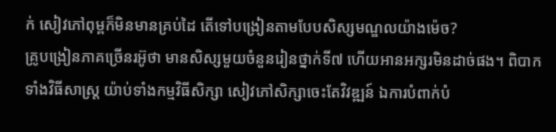ក់ សៀវភៅពុម្ពក៏មិនមានគ្រប់ដៃ តើទៅបង្រៀនតាមបែបសិស្សមណ្ឌលយ៉ាងម៉េច?
គ្រូបង្រៀនភាគច្រើនរអ៊ូថា មានសិស្សមួយចំនួនរៀនថ្នាក់ទី៧ ហើយអានអក្សរមិនដាច់ផង។ ពិបាកទាំងវិធីសាស្ត្រ យ៉ាប់ទាំងកម្មវិធីសិក្សា សៀវភៅសិក្សាចេះតែវិវឌ្ឍន៍ ឯការបំពាក់បំ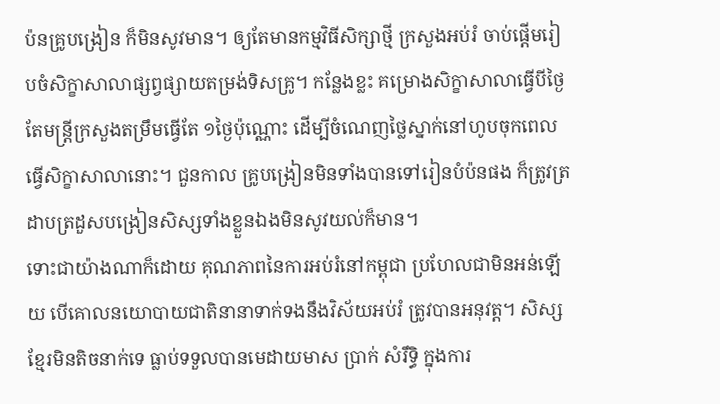ប៉នគ្រូបង្រៀន ក៏មិនសូវមាន។ ឲ្យតែមានកម្មវិធីសិក្សាថ្មី ក្រសួងអប់រំ ចាប់ផ្តើមរៀបចំសិក្ខាសាលាផ្សព្វផ្សាយតម្រង់ទិសគ្រូ។ កន្លែងខ្លះ គម្រោងសិក្ខាសាលាធ្វើបីថ្ងៃ តែមន្ត្រីក្រសួងតម្រឹមធ្វើតែ ១ថ្ងៃប៉ុណ្ណោះ ដើម្បីចំណេញថ្លៃស្នាក់នៅហូបចុកពេលធ្វើសិក្ខាសាលានោះ។ ជួនកាល គ្រូបង្រៀនមិនទាំងបានទៅរៀនបំប៉នផង ក៏ត្រូវត្រដាបត្រដួសបង្រៀនសិស្សទាំងខ្លួនឯងមិនសូវយល់ក៏មាន។
ទោះជាយ៉ាងណាក៏ដោយ គុណភាពនៃការអប់រំនៅកម្ពុជា ប្រហែលជាមិនអន់ឡើយ បើគោលនយោបាយជាតិនានាទាក់ទងនឹងវិស័យអប់រំ ត្រូវបានអនុវត្ត។ សិស្សខ្មែរមិនតិចនាក់ទេ ធ្លាប់ទទួលបានមេដាយមាស ប្រាក់ សំរឹទ្ធិ ក្នុងការ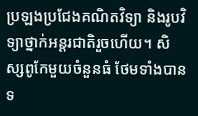ប្រឡងប្រជែងគណិតវិទ្យា និងរូបវិទ្យាថ្នាក់អន្តរជាតិរួចហើយ។ សិស្សពូកែមួយចំនួនធំ ថែមទាំងបានទ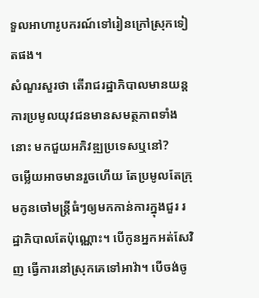ទួលអាហារូបករណ៍ទៅរៀនក្រៅស្រុកទៀតផង។
សំណួរសួរថា តើរាជរដ្ឋាភិបាលមានយន្តការប្រមូលយុវជនមានសមត្ថភាពទាំងនោះ មកជួយអភិវឌ្ឍប្រទេសឬនៅ?
ចម្លើយអាចមានរួចហើយ តែប្រមូលតែក្រុមកូនចៅមន្ត្រីធំៗឲ្យមកកាន់ការក្នុងជួរ រដ្ឋាភិបាលតែប៉ុណ្ណោះ។ បើកូនអ្នកអត់សែវិញ ធ្វើការនៅស្រុកគេទៅអាវ៉ា។ បើចង់ចូ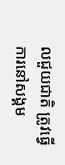លជួយជាតិ ត្រូវធ្វើការនៅសង្គម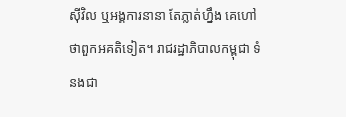ស៊ីវិល ឬអង្គការនានា តែភ្លាត់ហ្នឹង គេហៅថាពួកអគតិទៀត។ រាជរដ្ឋាភិបាលកម្ពុជា ទំនងជា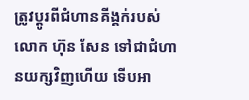ត្រូវប្ដូរពីជំហានគីង្គក់របស់ លោក ហ៊ុន សែន ទៅជាជំហានយក្សវិញហើយ ទើបអា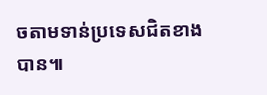ចតាមទាន់ប្រទេសជិតខាងបាន៕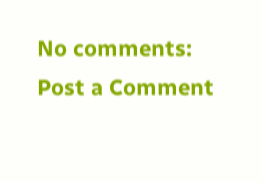No comments:
Post a Comment